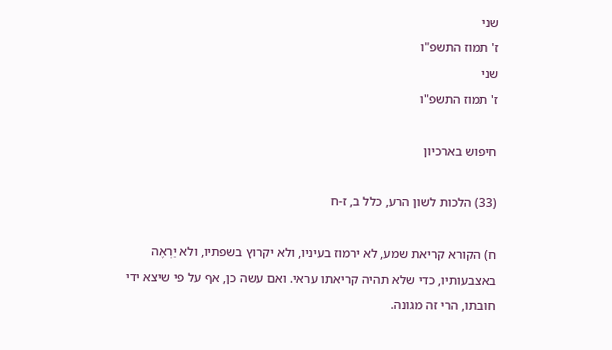שני
ז' תמוז התשפ"ו
שני
ז' תמוז התשפ"ו

חיפוש בארכיון

(33) הלכות לשון הרע, כלל ב, ז-ח

ח) הקורא קריאת שמע, לא ירמוז בעיניו, ולא יקרוץ בשפתיו, ולא יַרְאֶה באצבעותיו, כדי שלא תהיה קריאתו עראי. ואם עשה כן, אף על פי שיצא ידי חובתו, הרי זה מגונה.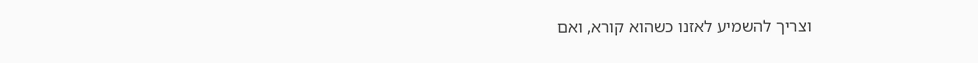וצריך להשמיע לאזנו כשהוא קורא, ואם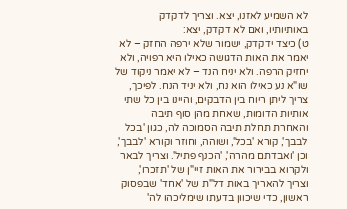לא השמיע לאזנו, יצא. וצריך לדקדק באותיותיו, ואם לא דקדק, יצא:
ט) כיצד ידקדק, ישמור שלא ירפה החזק – לא יאמר את האות הדגושה כאילו היא רפויה, ולא יחזיק הרפה. ולא יניח הנד – לא יאמר ניקוד של שו"א נע כאילו הוא נח, ולא יניד הנח. לפיכך, צריך ליתן ריוח בין הדבקים, והיינו בין כל שתי אותיות הדומות, שאחת מהן סוף תיבה והאחרת תחלת תיבה הסמוכה לה, כגון 'בכל לבבך', קורא 'בכל', ושוהה, וחוזר וקורא 'לבבך', וכן 'ואבדתם מהרה', 'הכנף פתיל'. וצריך לבאר ולקרוא בבירור את האות זיי"ן של 'תזכרו', וצריך להאריך באות דל"ת של 'אחד' שבפסוק ראשון, כדי שיכוון בדעתו שימליכהו לה'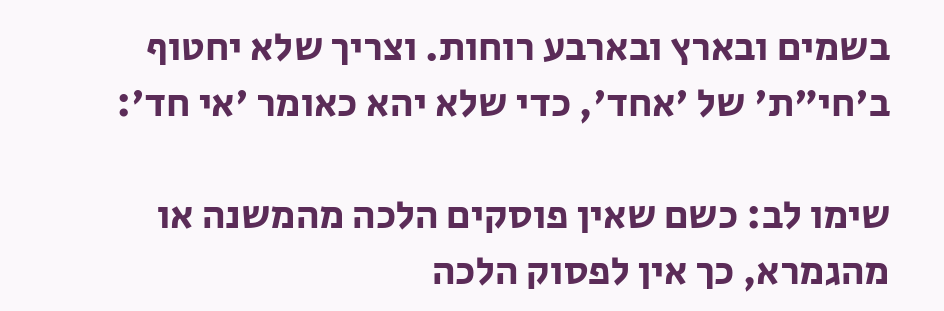בשמים ובארץ ובארבע רוחות. וצריך שלא יחטוף ב'חי"ת' של 'אחד', כדי שלא יהא כאומר 'אי חד':

שימו לב: כשם שאין פוסקים הלכה מהמשנה או מהגמרא, כך אין לפסוק הלכה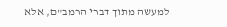למעשה מתוך דברי הרמב"ם, אלא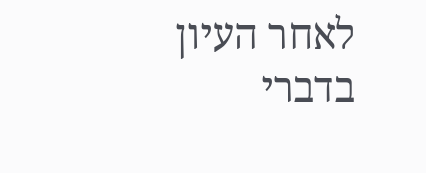לאחר העיון בדברי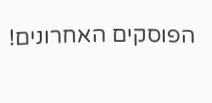הפוסקים האחרונים!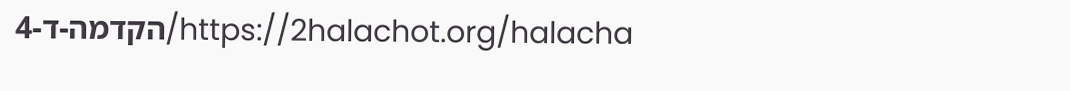https://2halachot.org/halacha/הקדמה-ד-4